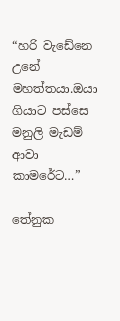“හරි වැඩේනෙ උනේ මහත්තයා.ඔයා ගියාට පස්සෙ මනුලි මැඩම් ආවා කාමරේට…”

තේනුක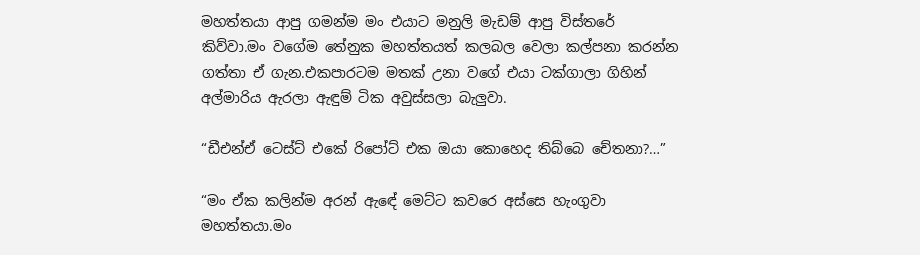මහත්තයා ආපු ගමන්ම මං එයාට මනුලි මැඩම් ආපු විස්තරේ කිව්වා.මං වගේම තේනුක මහත්තයත් කලබල වෙලා කල්පනා කරන්න ගත්තා ඒ ගැන.එකපාරටම මතක් උනා වගේ එයා ටක්ගාලා ගිහින් අල්මාරිය ඇරලා ඇඳුම් ටික අවුස්සලා බැලුවා.

“ඩීඑන්ඒ ටෙස්ට් එකේ රිපෝට් එක ඔයා කොහෙද තිබ්බෙ චේතනා?…”

“මං ඒක කලින්ම අරන් ඇඳේ මෙට්ට කවරෙ අස්සෙ හැංගුවා මහත්තයා.මං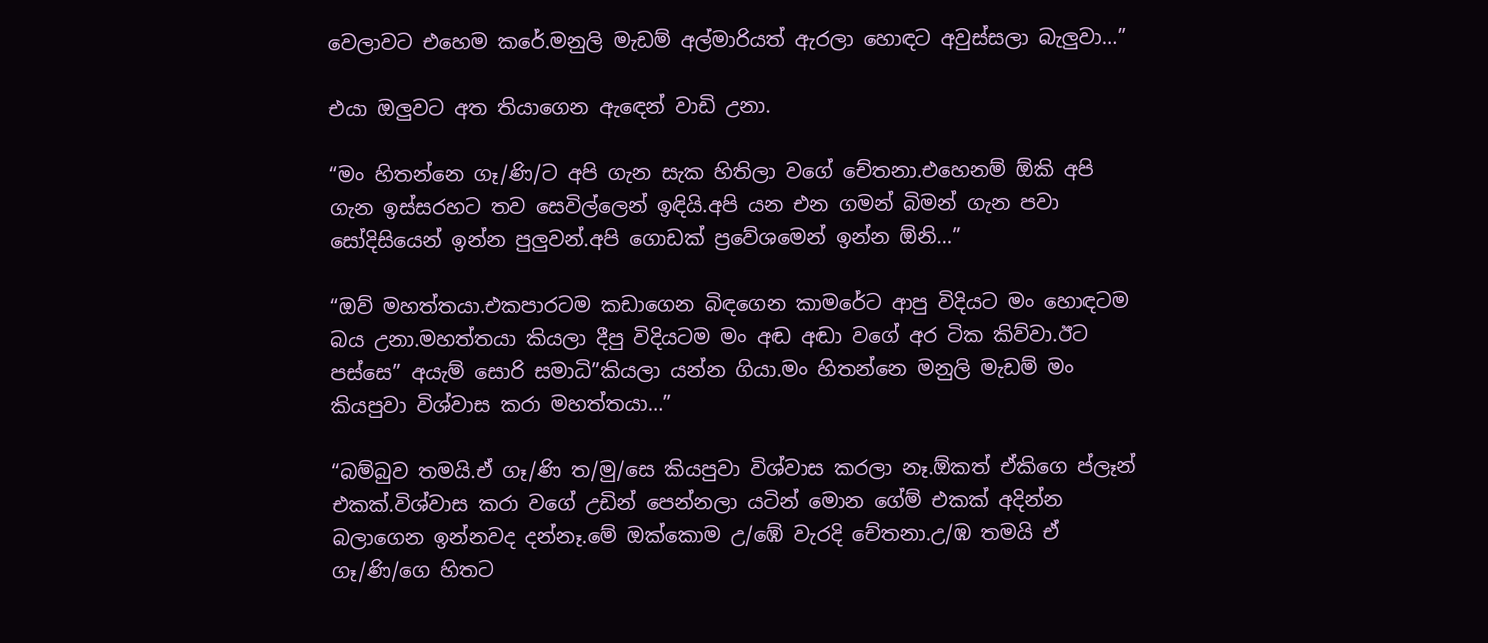වෙලාවට එහෙම කරේ.මනුලි මැඩම් අල්මාරියත් ඇරලා හොඳට අවුස්සලා බැලුවා…”

එයා ඔලුවට අත තියාගෙන ඇඳෙන් වාඩි උනා.

“මං හිතන්නෙ ගෑ/ණි/ට අපි ගැන සැක හිතිලා වගේ චේතනා.එහෙනම් ඕකි අපි ගැන ඉස්සරහට තව සෙවිල්ලෙන් ඉඳියි.අපි යන එන ගමන් බිමන් ගැන පවා සෝදිසියෙන් ඉන්න පුලුවන්.අපි ගොඩක් ප්‍රවේශමෙන් ඉන්න ඕනි…”

“ඔව් මහත්තයා.එකපාරටම කඩාගෙන බිඳගෙන කාමරේට ආපු විදියට මං හොඳටම බය උනා.මහත්තයා කියලා දීපු විදියටම මං අඬ අඬා වගේ අර ටික කිව්වා.ඊට පස්සෙ” අයැම් සොරි සමාධි”කියලා යන්න ගියා.මං හිතන්නෙ මනුලි මැඩම් මං කියපුවා විශ්වාස කරා මහත්තයා…”

“බම්බුව තමයි.ඒ ගෑ/ණි ත/මු/සෙ කියපුවා විශ්වාස කරලා නෑ.ඕකත් ඒකිගෙ ප්ලෑන් එකක්.විශ්වාස කරා වගේ උඩින් පෙන්නලා යටින් මොන ගේම් එකක් අදින්න බලාගෙන ඉන්නවද දන්නෑ.මේ ඔක්කොම උ/ඹේ වැරදි චේතනා.උ/ඹ තමයි ඒ ගෑ/ණි/ගෙ හිතට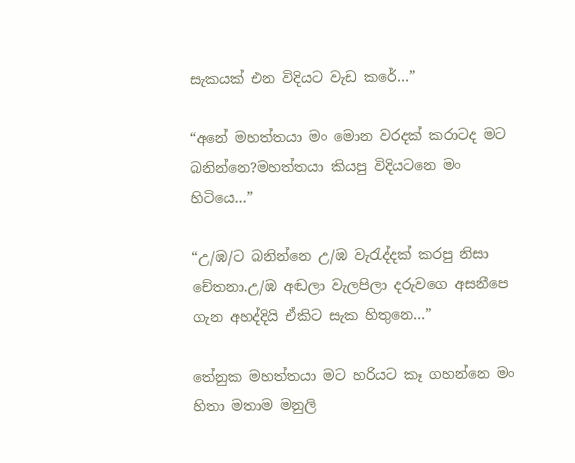සැකයක් එන විදියට වැඩ කරේ…”

“අනේ මහත්තයා මං මොන වරදක් කරාටද මට බනින්නෙ?මහත්තයා කියපු විදියටනෙ මං හිටියෙ…”

“උ/ඹ/ට බනින්නෙ උ/ඹ වැරැද්දක් කරපු නිසා චේතනා.උ/ඹ අඬලා වැලපිලා දරුවගෙ අසනීපෙ ගැන අහද්දියි ඒකිට සැක හිතුනෙ…”

තේනුක මහත්තයා මට හරියට කෑ ගහන්නෙ මං හිතා මතාම මනුලි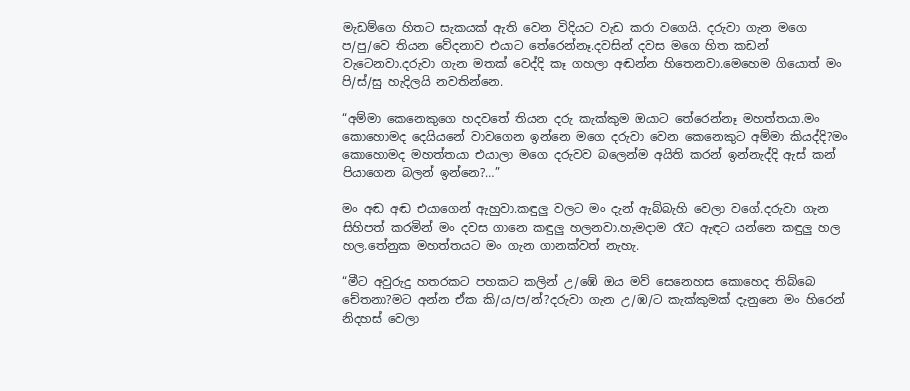මැඩම්ගෙ හිතට සැකයක් ඇති වෙන විදියට වැඩ කරා වගෙයි. දරුවා ගැන මගෙ ප/පු/වෙ තියන වේදනාව එයාට තේරෙන්නෑ.දවසින් දවස මගෙ හිත කඩන් වැටෙනවා.දරුවා ගැන මතක් වෙද්දි කෑ ගහලා අඬන්න හිතෙනවා.මෙහෙම ගියොත් මං පි/ස්/සු හැදිලයි නවතින්නෙ.

“අම්මා කෙනෙකුගෙ හදවතේ තියන දරු කැක්කුම ඔයාට තේරෙන්නෑ මහත්තයා.මං කොහොමද දෙයියනේ වාවගෙන ඉන්නෙ මගෙ දරුවා වෙන කෙනෙකුට අම්මා කියද්දි?මං කොහොමද මහත්තයා එයාලා මගෙ දරුවව බලෙන්ම අයිති කරන් ඉන්නැද්දි ඇස් කන් පියාගෙන බලන් ඉන්නෙ?…”

මං අඬ අඬ එයාගෙන් ඇහුවා.කඳුලු වලට මං දැන් ඇබ්බැහි වෙලා වගේ.දරුවා ගැන සිහිපත් කරමින් මං දවස ගානෙ කඳුලු හලනවා.හැමදාම රෑට ඇඳට යන්නෙ කඳුලු හල හල.තේනුක මහත්තයට මං ගැන ගානක්වත් නැහැ.

“මීට අවුරුදු හතරකට පහකට කලින් උ/ඹේ ඔය මව් සෙනෙහස කොහෙද තිබ්බෙ චේතනා?මට අන්න ඒක කි/ය/ප/න්?දරුවා ගැන උ/ඹ/ට කැක්කුමක් දැනුනෙ මං හිරෙන් නිදහස් වෙලා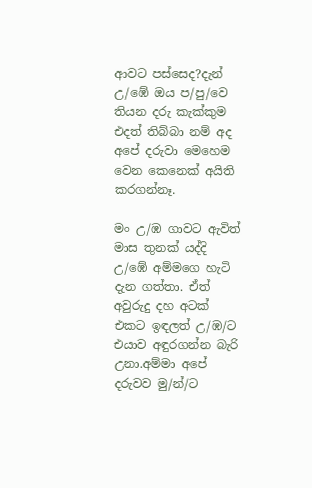ආවට පස්සෙද?දැන් උ/ඹේ ඔය ප/පු/වෙ තියන දරු කැක්කුම එදත් තිබ්බා නම් අද අපේ දරුවා මෙහෙම වෙන කෙනෙක් අයිති කරගන්නෑ.

මං උ/ඹ ගාවට ඇවිත් මාස තුනක් යද්දි උ/ඹේ අම්මගෙ හැටි දැන ගත්තා. ඒත් අවුරුදු දහ අටක් එකට ඉඳලත් උ/ඹ/ට එයාව අඳුරගන්න බැරි උනා.අම්මා අපේ දරුවව මු/න්/ට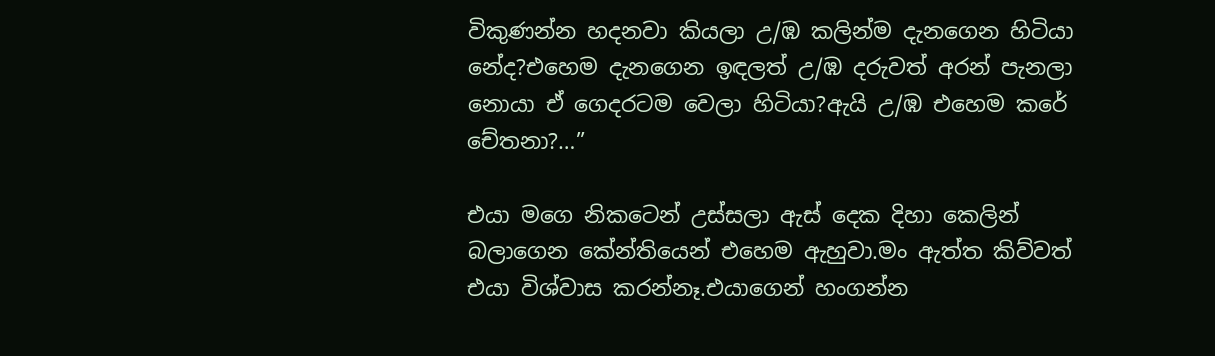විකුණන්න හදනවා කියලා උ/ඹ කලින්ම දැනගෙන හිටියා නේද?එහෙම දැනගෙන ඉඳලත් උ/ඹ දරුවත් අරන් පැනලා නොයා ඒ ගෙදරටම වෙලා හිටියා?ඇයි උ/ඹ එහෙම කරේ චේතනා?…”

එයා මගෙ නිකටෙන් උස්සලා ඇස් දෙක දිහා කෙලින් බලාගෙන කේන්තියෙන් එහෙම ඇහුවා.මං ඇත්ත කිව්වත් එයා විශ්වාස කරන්නෑ.එයාගෙන් හංගන්න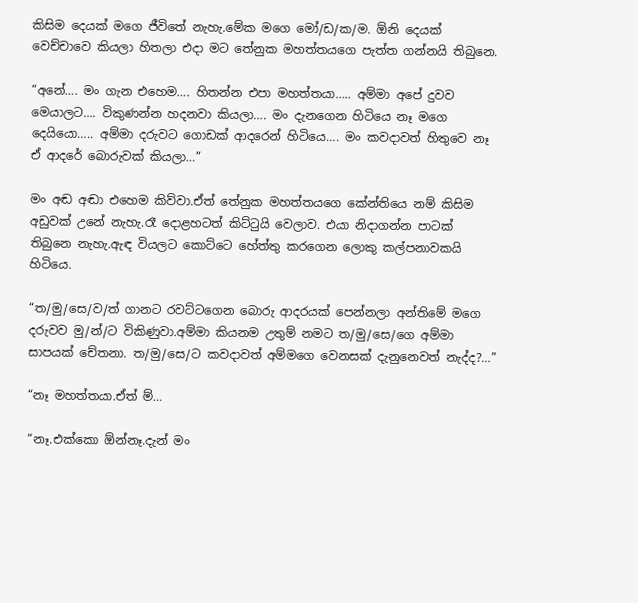කිසිම දෙයක් මගෙ ජීවිතේ නැහැ.මේක මගෙ මෝ/ඩ/ක/ම. ඕනි දෙයක් වෙච්චාවෙ කියලා හිතලා එදා මට තේනුක මහත්තයගෙ පැත්ත ගන්නයි තිබුනෙ.

“අනේ…. මං ගැන එහෙම…. හිතන්න එපා මහත්තයා….. අම්මා අපේ දුවව මෙයාලට…. විකුණන්න හදනවා කියලා…. මං දැනගෙන හිටියෙ නෑ මගෙ දෙයියො….. අම්මා දරුවට ගොඩක් ආදරෙන් හිටියෙ…. මං කවදාවත් හිතුවෙ නෑ ඒ ආදරේ බොරුවක් කියලා…”

මං අඬ අඬා එහෙම කිව්වා.ඒත් තේනුක මහත්තයගෙ කේන්තියෙ නම් කිසිම අඩුවක් උනේ නැහැ.රෑ දොළහටත් කිට්ටුයි වෙලාව. එයා නිදාගන්න පාටක් තිබුනෙ නැහැ.ඇඳ වියලට කොට්ටෙ හේත්තු කරගෙන ලොකු කල්පනාවකයි හිටියෙ.

“ත/මු/සෙ/ව/ත් ගානට රවට්ටගෙන බොරු ආදරයක් පෙන්නලා අන්තිමේ මගෙ දරුවව මු/න්/ට විකිණුවා.අම්මා කියනම උතුම් නමට ත/මු/සෙ/ගෙ අම්මා සාපයක් චේතනා. ත/මු/සෙ/ට කවදාවත් අම්මගෙ වෙනසක් දැනුනෙවත් නැද්ද?…”

“නෑ මහත්තයා.ඒත් ම්…

“නෑ.එක්කො ඕන්නෑ.දැන් මං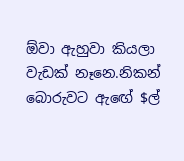ඕවා ඇහුවා කියලා වැඩක් නෑනෙ.නිකන් බොරුවට ඇඟේ $ල්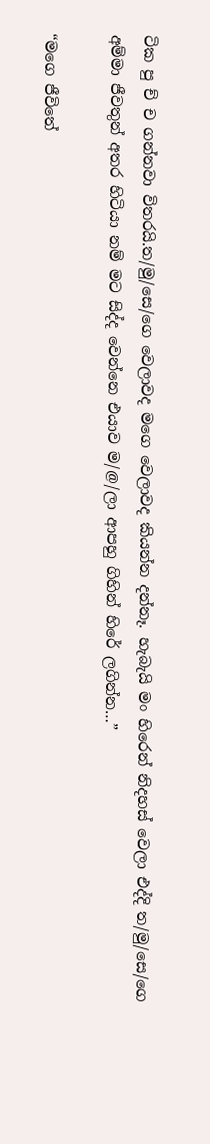ටික පු ච් ච ගන්නවා විතරයි.ත/මු/සෙ/ගෙ වෙලාවද මගෙ වෙලාවද කියන්න දන්නෑ. හැබැයි මං හිරෙන් නිදහස් වෙලා එද්දි ත/මු/සෙ/ගෙ අම්මා ජීවතුන් අතර හිටියා නම් මට සිද්ද වෙන්නෙ එයාව ම/@/ලා ආපහු ගිහින් හිරේ ලගින්න…”

“මගෙ ජීවිතේ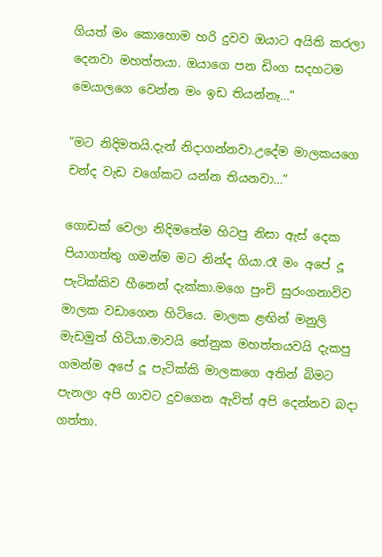ගියත් මං කොහොම හරි දුවව ඔයාට අයිති කරලා දෙනවා මහත්තයා. ඔයාගෙ පන ඩිංග සදහටම මෙයාලගෙ වෙන්න මං ඉඩ තියන්නෑ…”

“මට නිදිමතයි.දැන් නිදාගන්නවා.උදේම මාලකයගෙ චන්ද වැඩ වගේකට යන්න තියනවා…”

ගොඩක් වෙලා නිදිමතේම හිටපු නිසා ඇස් දෙක පියාගත්තු ගමන්ම මට නින්ද ගියා.රෑ මං අපේ දූ පැටික්කිව හීනෙන් දැක්කා.මගෙ පුංචි සුරංගනාවිව මාලක වඩාගෙන හිටියෙ. මාලක ළඟින් මනුලි මැඩමුත් හිටියා.මාවයි තේනුක මහත්තයවයි දැකපු ගමන්ම අපේ දූ පැටික්කි මාලකගෙ අතින් බිමට පැනලා අපි ගාවට දුවගෙන ඇවිත් අපි දෙන්නව බදා ගත්තා.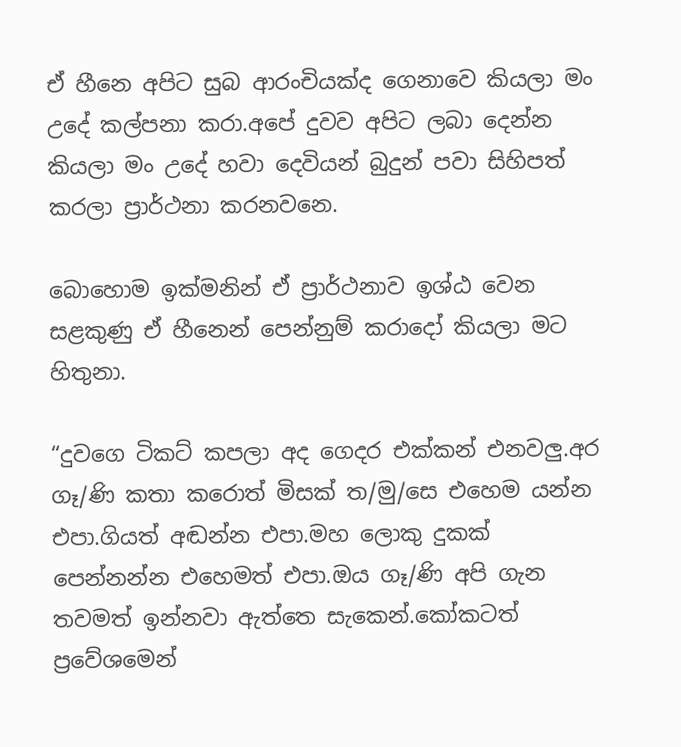ඒ හීනෙ අපිට සුබ ආරංචියක්ද ගෙනාවෙ කියලා මං උදේ කල්පනා කරා.අපේ දුවව අපිට ලබා දෙන්න කියලා මං උදේ හවා දෙවියන් බුදුන් පවා සිහිපත් කරලා ප්‍රාර්ථනා කරනවනෙ.

බොහොම ඉක්මනින් ඒ ප්‍රාර්ථනාව ඉශ්ඨ වෙන සළකුණු ඒ හීනෙන් පෙන්නුම් කරාදෝ කියලා මට හිතුනා.

“දුවගෙ ටිකට් කපලා අද ගෙදර එක්කන් එනවලු.අර ගෑ/ණි කතා කරොත් මිසක් ත/මු/සෙ එහෙම යන්න එපා.ගියත් අඬන්න එපා.මහ ලොකු දුකක් පෙන්නන්න එහෙමත් එපා.ඔය ගෑ/ණි අපි ගැන තවමත් ඉන්නවා ඇත්තෙ සැකෙන්.කෝකටත් ප්‍රවේශමෙන්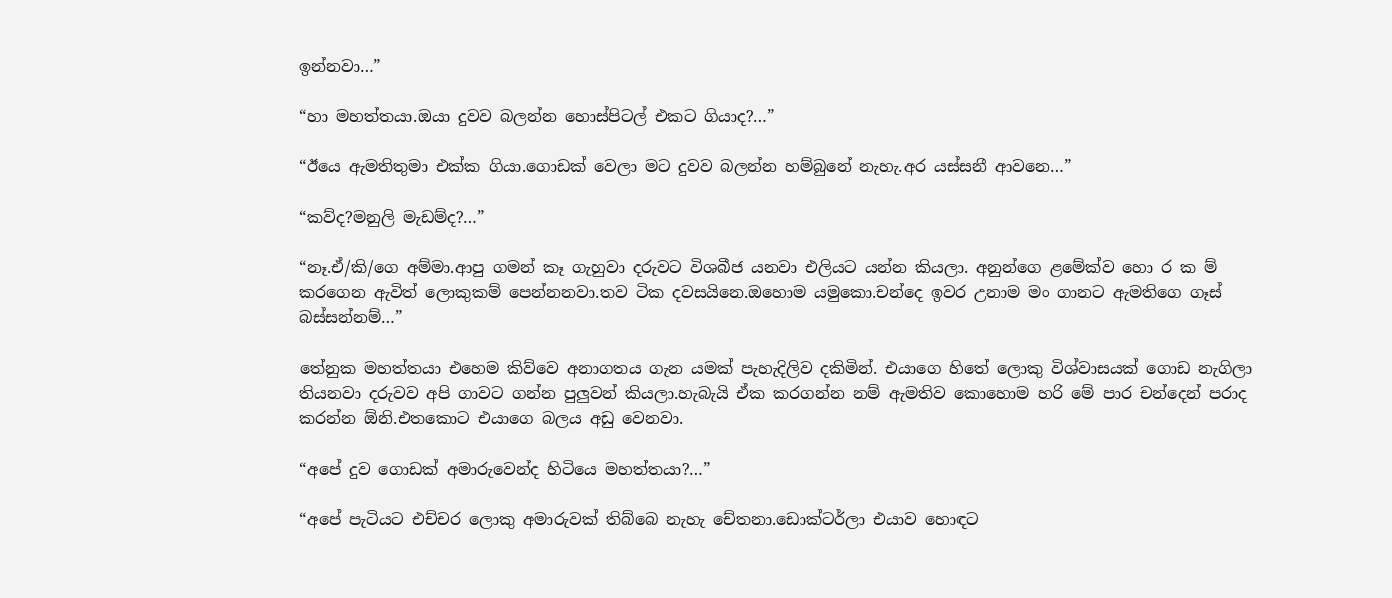ඉන්නවා…”

“හා මහත්තයා.ඔයා දුවව බලන්න හොස්පිටල් එකට ගියාද?…”

“ඊයෙ ඇමතිතුමා එක්ක ගියා.ගොඩක් වෙලා මට දුවව බලන්න හම්බුනේ නැහැ.අර යස්සනී ආවනෙ…”

“කව්ද?මනුලි මැඩම්ද?…”

“නෑ.ඒ/කි/ගෙ අම්මා.ආපු ගමන් කෑ ගැහුවා දරුවට විශබීජ යනවා එලියට යන්න කියලා. අනුන්ගෙ ළමේක්ව හො ර ක ම් කරගෙන ඇවිත් ලොකුකම් පෙන්නනවා.තව ටික දවසයිනෙ.ඔහොම යමුකො.චන්දෙ ඉවර උනාම මං ගානට ඇමතිගෙ ගෑස් බස්සන්නම්…”

තේනුක මහත්තයා එහෙම කිව්වෙ අනාගතය ගැන යමක් පැහැදිලිව දකිමින්. එයාගෙ හිතේ ලොකු විශ්වාසයක් ගොඩ නැගිලා තියනවා දරුවව අපි ගාවට ගන්න පුලුවන් කියලා.හැබැයි ඒක කරගන්න නම් ඇමතිව කොහොම හරි මේ පාර චන්දෙන් පරාද කරන්න ඕනි.එතකොට එයාගෙ බලය අඩු වෙනවා.

“අපේ දුව ගොඩක් අමාරුවෙන්ද හිටියෙ මහත්තයා?…”

“අපේ පැටියට එච්චර ලොකු අමාරුවක් තිබ්බෙ නැහැ චේතනා.ඩොක්ටර්ලා එයාව හොඳට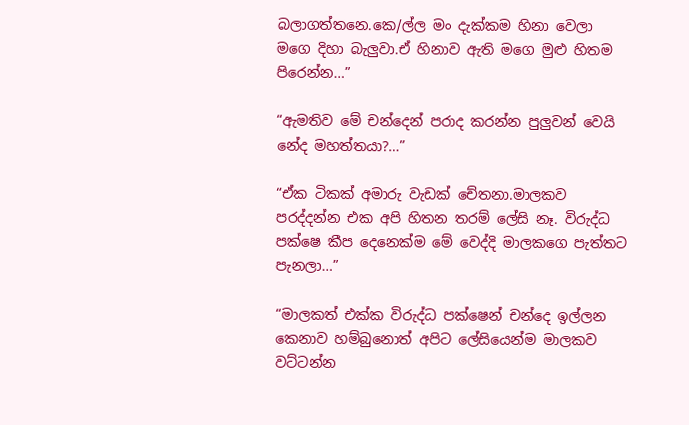බලාගත්තනෙ.කෙ/ල්ල මං දැක්කම හිනා වෙලා මගෙ දිහා බැලුවා.ඒ හිනාව ඇති මගෙ මුළු හිතම පිරෙන්න…”

“ඇමතිව මේ චන්දෙන් පරාද කරන්න පුලුවන් වෙයි නේද මහත්තයා?…”

“ඒක ටිකක් අමාරු වැඩක් චේතනා.මාලකව පරද්දන්න එක අපි හිතන තරම් ලේසි නෑ. විරුද්ධ පක්ෂෙ කීප දෙනෙක්ම මේ වෙද්දි මාලකගෙ පැත්තට පැනලා…”

“මාලකත් එක්ක විරුද්ධ පක්ෂෙන් චන්දෙ ඉල්ලන කෙනාව හම්බුනොත් අපිට ලේසියෙන්ම මාලකව වට්ටන්න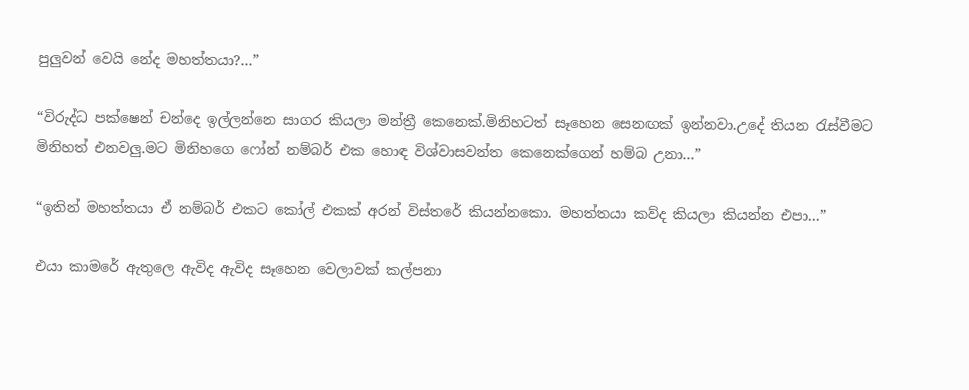පුලුවන් වෙයි නේද මහත්තයා?…”

“විරුද්ධ පක්ෂෙන් චන්දෙ ඉල්ලන්නෙ සාගර කියලා මන්ත්‍රී කෙනෙක්.මිනිහටත් සෑහෙන සෙනඟක් ඉන්නවා.උදේ තියන රැස්වීමට
මිනිහත් එනවලු.මට මිනිහගෙ ෆෝන් නම්බර් එක හොඳ විශ්වාසවන්ත කෙනෙක්ගෙන් හම්බ උනා…”

“ඉතින් මහත්තයා ඒ නම්බර් එකට කෝල් එකක් අරන් විස්තරේ කියන්නකො. මහත්තයා කව්ද කියලා කියන්න එපා…”

එයා කාමරේ ඇතුලෙ ඇවිද ඇවිද සෑහෙන වෙලාවක් කල්පනා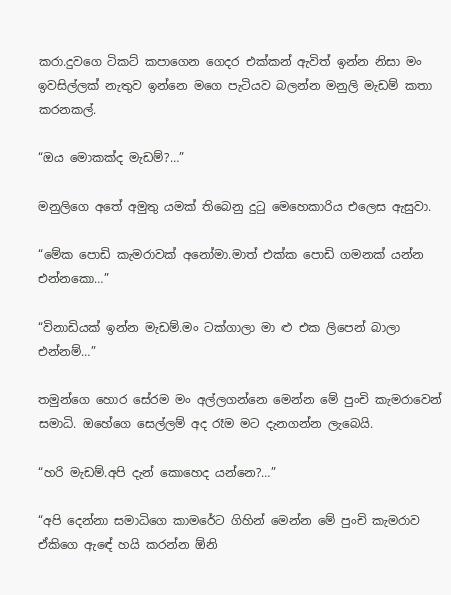කරා.දුවගෙ ටිකට් කපාගෙන ගෙදර එක්කන් ඇවිත් ඉන්න නිසා මං ඉවසිල්ලක් නැතුව ඉන්නෙ මගෙ පැටියව බලන්න මනුලි මැඩම් කතා කරනකල්.

“ඔය මොකක්ද මැඩම්?…”

මනුලිගෙ අතේ අමුතු යමක් තිබෙනු දුටු මෙහෙකාරිය එලෙස ඇසුවා.

“මේක පොඩි කැමරාවක් අනෝමා.මාත් එක්ක පොඩි ගමනක් යන්න එන්නකො…”

“විනාඩියක් ඉන්න මැඩම්.මං ටක්ගාලා මා ළු එක ලිපෙන් බාලා එන්නම්…”

තමුන්ගෙ හොර සේරම මං අල්ලගන්නෙ මෙන්න මේ පුංචි කැමරාවෙන් සමාධි. ඔහේගෙ සෙල්ලම් අද රෑම මට දැනගන්න ලැබෙයි.

“හරි මැඩම්.අපි දැන් කොහෙද යන්නෙ?…”

“අපි දෙන්නා සමාධිගෙ කාමරේට ගිහින් මෙන්න මේ පුංචි කැමරාව ඒකිගෙ ඇඳේ හයි කරන්න ඕනි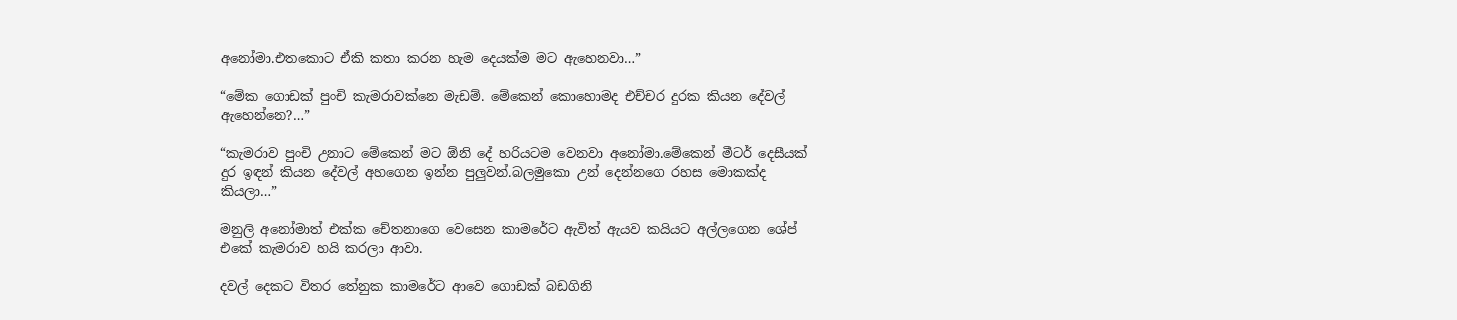අනෝමා.එතකොට ඒකි කතා කරන හැම දෙයක්ම මට ඇහෙනවා…”

“මේක ගොඩක් පුංචි කැමරාවක්නෙ මැඩම්. මේකෙන් කොහොමද එච්චර දුරක කියන දේවල් ඇහෙන්නෙ?…”

“කැමරාව පුංචි උනාට මේකෙන් මට ඕනි දේ හරියටම වෙනවා අනෝමා.මේකෙන් මීටර් දෙසීයක් දුර ඉඳන් කියන දේවල් අහගෙන ඉන්න පුලුවන්.බලමුකො උන් දෙන්නගෙ රහස මොකක්ද කියලා…”

මනුලි අනෝමාත් එක්ක චේතනාගෙ වෙසෙන කාමරේට ඇවිත් ඇයව කයියට අල්ලගෙන ශේප් එකේ කැමරාව හයි කරලා ආවා.

දවල් දෙකට විතර තේනුක කාමරේට ආවෙ ගොඩක් බඩගිනි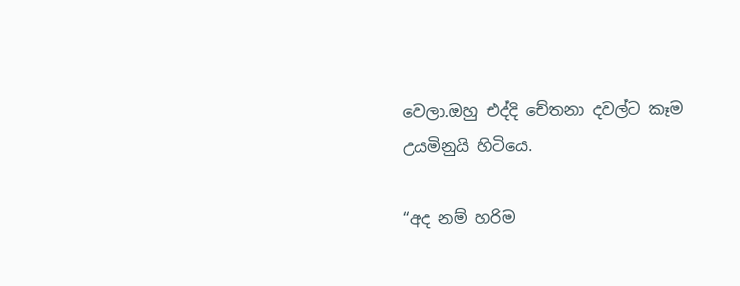වෙලා.ඔහු එද්දි චේතනා දවල්ට කෑම උයමිනුයි හිටියෙ.

“අද නම් හරිම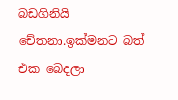බඩගිනියි චේතනා.ඉක්මනට බත් එක බෙදලා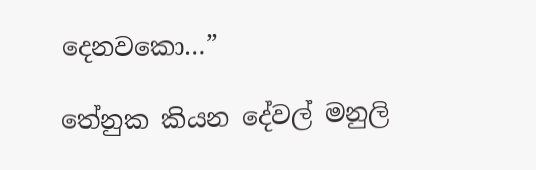දෙනවකො…”

තේනුක කියන දේවල් මනුලි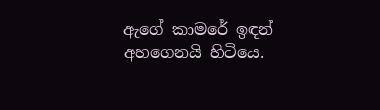ඇගේ කාමරේ ඉඳන් අහගෙනයි හිටියෙ.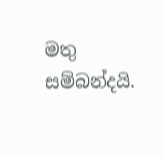මතු සම්බන්දයි.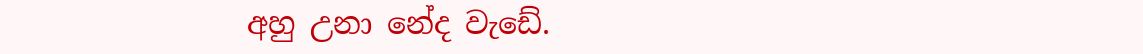අහු උනා නේද වැඩේ.